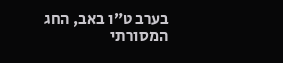בערב ט״ו באב, החג המסורתי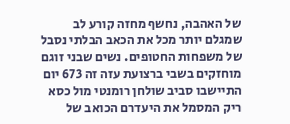של האהבה, נחשף מחזה קורע לב שמגלם יותר מכל את הכאב הבלתי נסבל של משפחות החטופים. נשים שבני זוגם מוחזקים בשבי ברצועת עזה זה 673 יום התיישבו סביב שולחן רומנטי מול כסא ריק המסמל את היעדרם הכואב של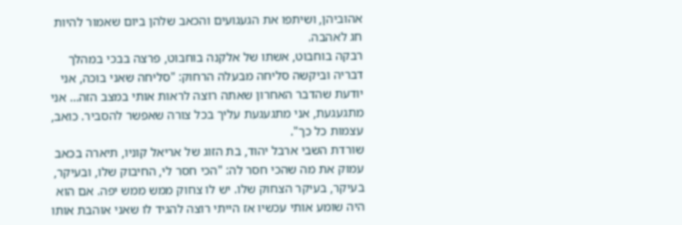אהוביהן, ושיתפו את הגעגועים והכאב שלהן ביום שאמור להיות חג לאהבה.
רבקה בוחבוט, אשתו של אלקנה בוחבוט, פרצה בבכי במהלך דבריה וביקשה סליחה מבעלה הרחוק: "סליחה שאני בוכה, אני יודעת שהדבר האחרון שאתה רוצה לראות אותי במצב הזה… אני מתגעגעת, אני מתגעגעת עליך בכל צורה שאפשר להסביר. כואב, עצמות כל כך".
שורדת השבי ארבל יהוד, בת הזוג של אריאל קוניו, תיארה בכאב עמוק את מה שהכי חסר לה: "הכי חסר לי, החיבוק שלו, ובעיקר, בעיקר, בעיקר הצחוק שלו. יש לו צחוק ממש ממש יפה. אם הוא היה שומע אותי עכשיו אז הייתי רוצה להגיד לו שאני אוהבת אותו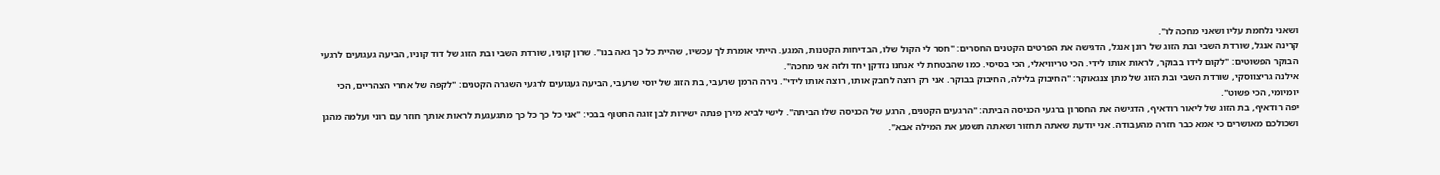ושאני נלחמת עליו ושאני מחכה לו".
קרינה אנגל, שורדת השבי ובת הזוג של רונן אנגל, הדגישה את הפרטים הקטנים החסרים: "חסר לי הקול שלו, הבדיחות הקטנות, המגע. הייתי אומרת לך עכשיו, שהיית כל כך גאה בנו". שרון קוניו, שורדת השבי ובת הזוג של דוד קוניו, הביעה געגועים לרגעי הבוקר הפשוטים: "לקום לידו בבוקר, לראות אותו לידי. הכי טריוויאלי, הכי בסיסי. כמו שהבטחת לי אנחנו נזדקן יחד ולזה אני מחכה".
אילנה גריצווסקי, שורדת השבי ובת הזוג של מתן צנגאוקר: "החיבוק בלילה, החיבוק בבוקר. אני רק רוצה לחבק אותו, רוצה אותו לידי". נירה הרמן שרעבי, בת הזוג של יוסי שרעבי, הביעה געגועים לרגעי השגרה הקטנים: "לקפה של אחרי הצהריים, הכי יומיומי, הכי פשוט".
יפה רודאיף, בת הזוג של ליאור רודאיף, הדגישה את החסרון ברגעי הכניסה הביתה: "הרגעים הקטנים, הרגע של הכניסה שלו הביתה". לישי לביא מירן פנתה ישירות לבן זוגה החטוף בבכי: "אני כל כך כל כך מתגעגעת לראות אותך חוזר עם רוני ועלמה מהגן ושכולכם מאושרים כי אמא כבר חזרה מהעבודה. אני יודעת שאתה תחזור ושאתה תשמע את המילה אבא".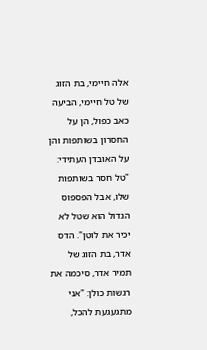אלה חיימי, בת הזוג של טל חיימי, הביעה כאב כפול, הן על החסרון בשותפות והן על האובדן העתידי: "טל חסר בשותפות שלו, אבל הפספוס הגדול הוא שטל לא יכיר את לוטן". הדס אדר, בת הזוג של תמיר אדר, סיכמה את רגשות כולן: "אני מתגעגעת להכל,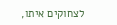לצחוקים איתו,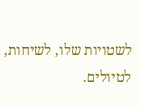לשטויות שלו, לשיחות, לטיולים.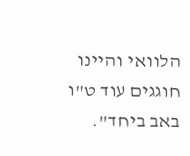הלוואי והיינו חוגגים עוד ט"ו באב ביחד".